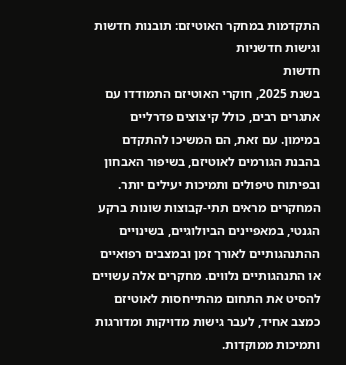התקדמות במחקר האוטיזם: תובנות חדשות וגישות חדשניות
חדשות
בשנת 2025, חוקרי האוטיזם התמודדו עם אתגרים רבים, כולל קיצוצים פדרליים במימון. עם זאת, הם המשיכו להתקדם בהבנת הגורמים לאוטיזם, בשיפור האבחון ובפיתוח טיפולים ותמיכות יעילים יותר. המחקרים מראים תתי-קבוצות שונות ברקע הגנטי, במאפיינים הביולוגיים, בשינויים ההתנהגותיים לאורך זמן ובמצבים רפואיים או התנהגותיים נלווים. מחקרים אלה עשויים להסיט את התחום מהתייחסות לאוטיזם כמצב אחיד, לעבר גישות מדויקות ומדורגות ותמיכות ממוקדות.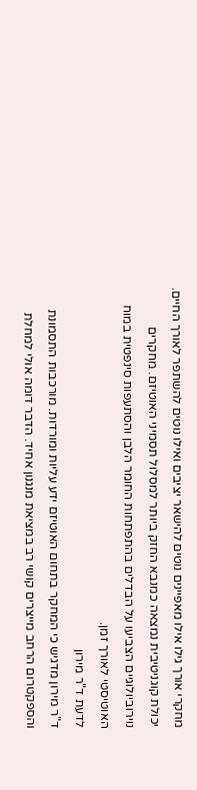מחקרי אורך גילו אילו מאפיינים נוטים להישאר יציבים ואילו נוטים להשתפר לאורך החיים. יכולת קוגניטיבית נמצאה כמנבא החזק ביותר למסלול תסמיני האוטיזם. מחקרים נוירוביולוגיים הצביעו על הבדלים בהתפתחות החומר הלבן והסתעפות סינפטית במוח האוטיסטי לאורך זמן.
לדעת ד"ר מירון
ד"ר מירון מדגיש כי המחקר בתחום האוטיזם ידע עליות ומורדות. מורכבות התסמונת והספקטרום הרחב מייצרים קושי רב במציאת מנגנון אחיד. הדבר דומה אולי למחלת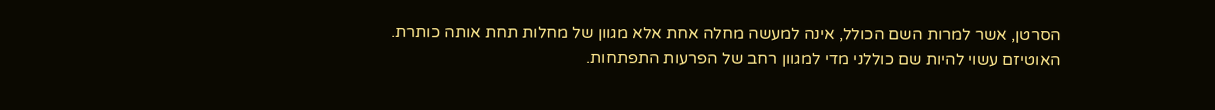הסרטן, אשר למרות השם הכולל, אינה למעשה מחלה אחת אלא מגוון של מחלות תחת אותה כותרת.
האוטיזם עשוי להיות שם כוללני מדי למגוון רחב של הפרעות התפתחות.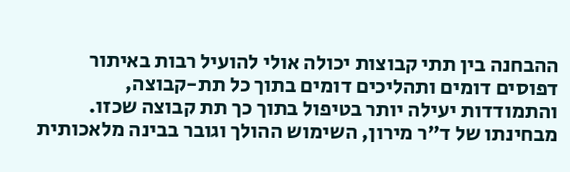ההבחנה בין תתי קבוצות יכולה אולי להועיל רבות באיתור דפוסים דומים ותהליכים דומים בתוך כל תת-קבוצה, והתמודדות יעילה יותר בטיפול בתוך כך תת קבוצה שכזו.
מבחינתו של ד"ר מירון, השימוש ההולך וגובר בבינה מלאכותית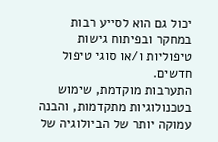יכול גם הוא לסייע רבות במחקר ובפיתוח גישות טיפוליות ו/או סוגי טיפול חדשים.
התערבות מוקדמת, שימוש בטכנולוגיות מתקדמות, והבנה עמוקה יותר של הביולוגיה של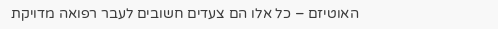האוטיזם – כל אלו הם צעדים חשובים לעבר רפואה מדויקת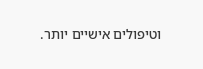וטיפולים אישיים יותר.